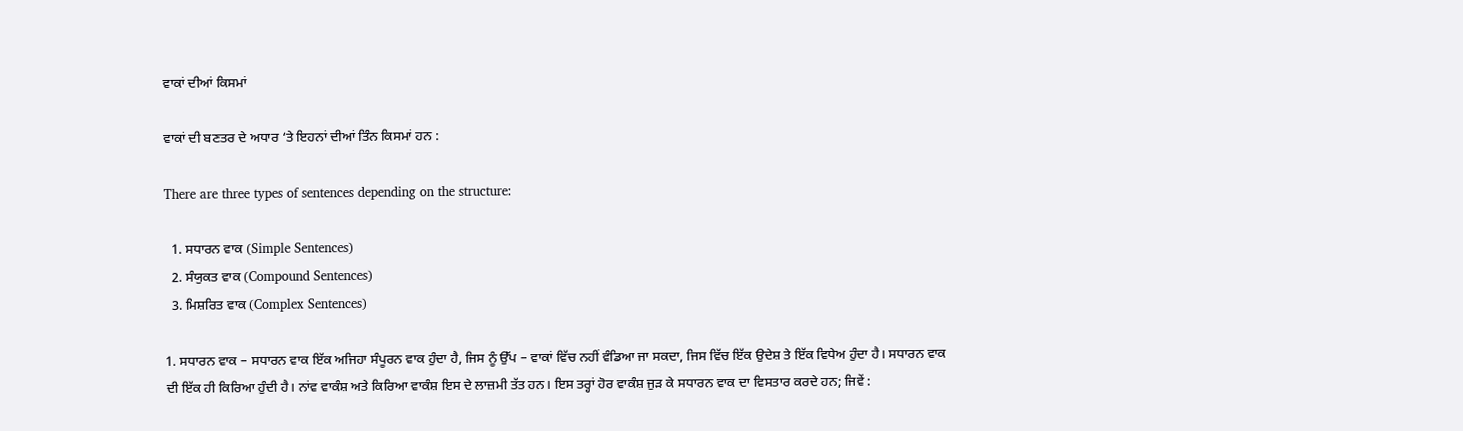ਵਾਕਾਂ ਦੀਆਂ ਕਿਸਮਾਂ

ਵਾਕਾਂ ਦੀ ਬਣਤਰ ਦੇ ਅਧਾਰ ‘ਤੇ ਇਹਨਾਂ ਦੀਆਂ ਤਿੰਨ ਕਿਸਮਾਂ ਹਨ :

There are three types of sentences depending on the structure:

  1. ਸਧਾਰਨ ਵਾਕ (Simple Sentences)
  2. ਸੰਯੁਕਤ ਵਾਕ (Compound Sentences)
  3. ਮਿਸ਼ਰਿਤ ਵਾਕ (Complex Sentences)

1. ਸਧਾਰਨ ਵਾਕ – ਸਧਾਰਨ ਵਾਕ ਇੱਕ ਅਜਿਹਾ ਸੰਪੂਰਨ ਵਾਕ ਹੁੰਦਾ ਹੈ, ਜਿਸ ਨੂੰ ਉੱਪ – ਵਾਕਾਂ ਵਿੱਚ ਨਹੀਂ ਵੰਡਿਆ ਜਾ ਸਕਦਾ, ਜਿਸ ਵਿੱਚ ਇੱਕ ਉਦੇਸ਼ ਤੇ ਇੱਕ ਵਿਧੇਅ ਹੁੰਦਾ ਹੈ। ਸਧਾਰਨ ਵਾਕ ਦੀ ਇੱਕ ਹੀ ਕਿਰਿਆ ਹੁੰਦੀ ਹੈ। ਨਾਂਵ ਵਾਕੰਸ਼ ਅਤੇ ਕਿਰਿਆ ਵਾਕੰਸ਼ ਇਸ ਦੇ ਲਾਜ਼ਮੀ ਤੱਤ ਹਨ। ਇਸ ਤਰ੍ਹਾਂ ਹੋਰ ਵਾਕੰਸ਼ ਜੁੜ ਕੇ ਸਧਾਰਨ ਵਾਕ ਦਾ ਵਿਸਤਾਰ ਕਰਦੇ ਹਨ; ਜਿਵੇਂ :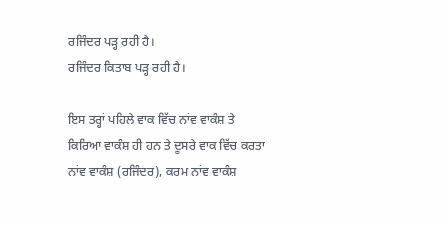ਰਜਿੰਦਰ ਪੜ੍ਹ ਰਹੀ ਹੈ।
ਰਜਿੰਦਰ ਕਿਤਾਬ ਪੜ੍ਹ ਰਹੀ ਹੈ।

ਇਸ ਤਰ੍ਹਾਂ ਪਹਿਲੇ ਵਾਕ ਵਿੱਚ ਨਾਂਵ ਵਾਕੰਸ਼ ਤੇ ਕਿਰਿਆ ਵਾਕੰਸ਼ ਹੀ ਹਨ ਤੇ ਦੂਸਰੇ ਵਾਕ ਵਿੱਚ ਕਰਤਾ ਨਾਂਵ ਵਾਕੰਸ਼ (ਰਜਿੰਦਰ), ਕਰਮ ਨਾਂਵ ਵਾਕੰਸ਼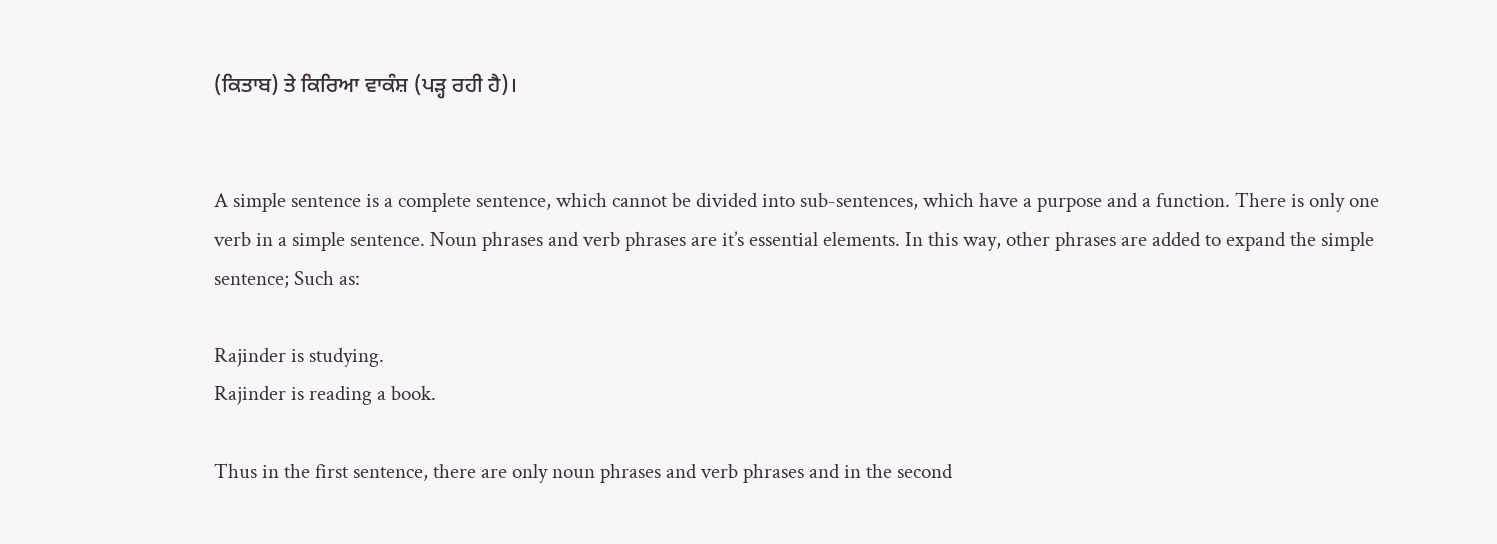(ਕਿਤਾਬ) ਤੇ ਕਿਰਿਆ ਵਾਕੰਸ਼ (ਪੜ੍ਹ ਰਹੀ ਹੈ)।


A simple sentence is a complete sentence, which cannot be divided into sub-sentences, which have a purpose and a function. There is only one verb in a simple sentence. Noun phrases and verb phrases are it’s essential elements. In this way, other phrases are added to expand the simple sentence; Such as:

Rajinder is studying.
Rajinder is reading a book.

Thus in the first sentence, there are only noun phrases and verb phrases and in the second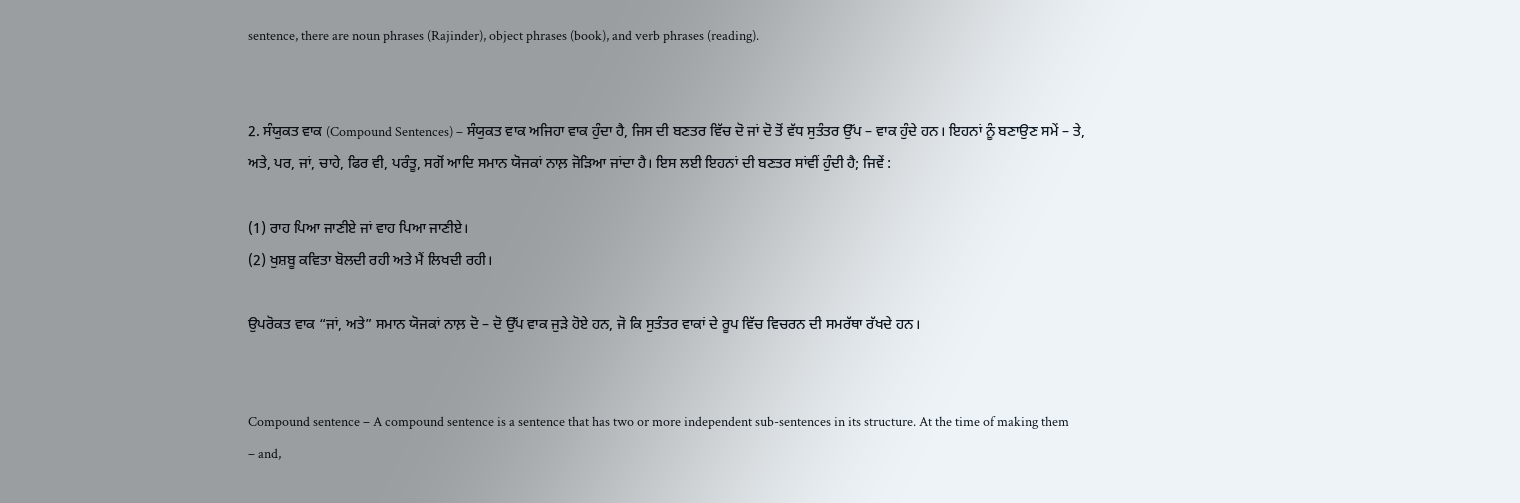sentence, there are noun phrases (Rajinder), object phrases (book), and verb phrases (reading).


2. ਸੰਯੁਕਤ ਵਾਕ (Compound Sentences) – ਸੰਯੁਕਤ ਵਾਕ ਅਜਿਹਾ ਵਾਕ ਹੁੰਦਾ ਹੈ, ਜਿਸ ਦੀ ਬਣਤਰ ਵਿੱਚ ਦੋ ਜਾਂ ਦੋ ਤੋਂ ਵੱਧ ਸੁਤੰਤਰ ਉੱਪ – ਵਾਕ ਹੁੰਦੇ ਹਨ। ਇਹਨਾਂ ਨੂੰ ਬਣਾਉਣ ਸਮੇਂ – ਤੇ, ਅਤੇ, ਪਰ, ਜਾਂ, ਚਾਹੇ, ਫਿਰ ਵੀ, ਪਰੰਤੂ, ਸਗੋਂ ਆਦਿ ਸਮਾਨ ਯੋਜਕਾਂ ਨਾਲ਼ ਜੋੜਿਆ ਜਾਂਦਾ ਹੈ। ਇਸ ਲਈ ਇਹਨਾਂ ਦੀ ਬਣਤਰ ਸਾਂਵੀਂ ਹੁੰਦੀ ਹੈ; ਜਿਵੇਂ :

(1) ਰਾਹ ਪਿਆ ਜਾਣੀਏ ਜਾਂ ਵਾਹ ਪਿਆ ਜਾਣੀਏ।
(2) ਖੁਸ਼ਬੂ ਕਵਿਤਾ ਬੋਲਦੀ ਰਹੀ ਅਤੇ ਮੈਂ ਲਿਖਦੀ ਰਹੀ।

ਉਪਰੋਕਤ ਵਾਕ “ਜਾਂ, ਅਤੇ” ਸਮਾਨ ਯੋਜਕਾਂ ਨਾਲ਼ ਦੋ – ਦੋ ਉੱਪ ਵਾਕ ਜੁੜੇ ਹੋਏ ਹਨ, ਜੋ ਕਿ ਸੁਤੰਤਰ ਵਾਕਾਂ ਦੇ ਰੂਪ ਵਿੱਚ ਵਿਚਰਨ ਦੀ ਸਮਰੱਥਾ ਰੱਖਦੇ ਹਨ।


Compound sentence – A compound sentence is a sentence that has two or more independent sub-sentences in its structure. At the time of making them – and,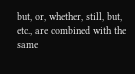but, or, whether, still, but, etc., are combined with the same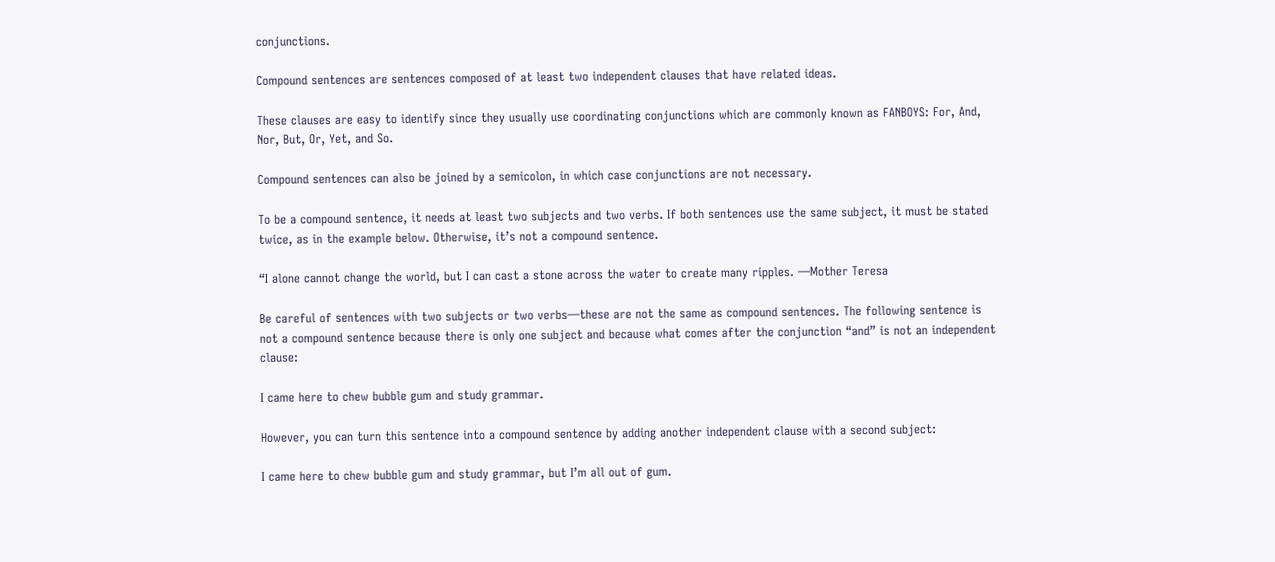conjunctions.

Compound sentences are sentences composed of at least two independent clauses that have related ideas.

These clauses are easy to identify since they usually use coordinating conjunctions which are commonly known as FANBOYS: For, And, Nor, But, Or, Yet, and So.

Compound sentences can also be joined by a semicolon, in which case conjunctions are not necessary.

To be a compound sentence, it needs at least two subjects and two verbs. If both sentences use the same subject, it must be stated twice, as in the example below. Otherwise, it’s not a compound sentence.

“I alone cannot change the world, but I can cast a stone across the water to create many ripples. —Mother Teresa

Be careful of sentences with two subjects or two verbs—these are not the same as compound sentences. The following sentence is not a compound sentence because there is only one subject and because what comes after the conjunction “and” is not an independent clause:

I came here to chew bubble gum and study grammar.

However, you can turn this sentence into a compound sentence by adding another independent clause with a second subject:

I came here to chew bubble gum and study grammar, but I’m all out of gum.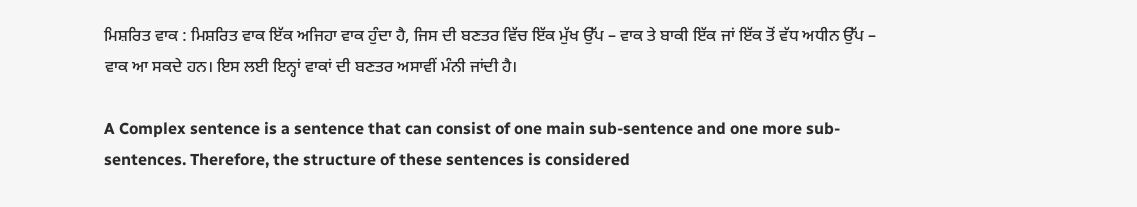ਮਿਸ਼ਰਿਤ ਵਾਕ : ਮਿਸ਼ਰਿਤ ਵਾਕ ਇੱਕ ਅਜਿਹਾ ਵਾਕ ਹੁੰਦਾ ਹੈ, ਜਿਸ ਦੀ ਬਣਤਰ ਵਿੱਚ ਇੱਕ ਮੁੱਖ ਉੱਪ – ਵਾਕ ਤੇ ਬਾਕੀ ਇੱਕ ਜਾਂ ਇੱਕ ਤੋਂ ਵੱਧ ਅਧੀਨ ਉੱਪ – ਵਾਕ ਆ ਸਕਦੇ ਹਨ। ਇਸ ਲਈ ਇਨ੍ਹਾਂ ਵਾਕਾਂ ਦੀ ਬਣਤਰ ਅਸਾਵੀਂ ਮੰਨੀ ਜਾਂਦੀ ਹੈ।

A Complex sentence is a sentence that can consist of one main sub-sentence and one more sub-sentences. Therefore, the structure of these sentences is considered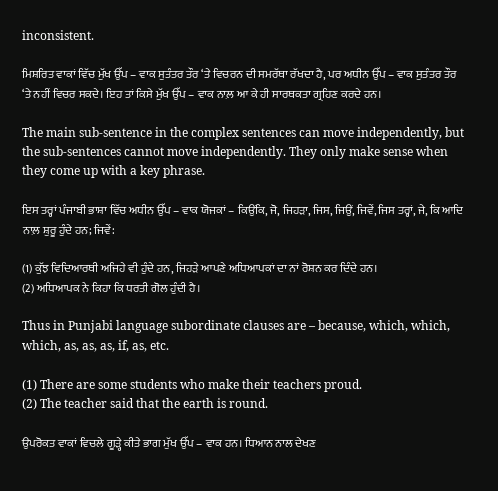inconsistent.

ਮਿਸ਼ਰਿਤ ਵਾਕਾਂ ਵਿੱਚ ਮੁੱਖ ਉੱਪ – ਵਾਕ ਸੁਤੰਤਰ ਤੌਰ ‘ਤੇ ਵਿਚਰਨ ਦੀ ਸਮਰੱਥਾ ਰੱਖਦਾ ਹੈ, ਪਰ ਅਧੀਨ ਉੱਪ – ਵਾਕ ਸੁਤੰਤਰ ਤੌਰ ‘ਤੇ ਨਹੀਂ ਵਿਚਰ ਸਕਦੇ। ਇਹ ਤਾਂ ਕਿਸੇ ਮੁੱਖ ਉੱਪ – ਵਾਕ ਨਾਲ਼ ਆ ਕੇ ਹੀ ਸਾਰਥਕਤਾ ਗ੍ਰਹਿਣ ਕਰਦੇ ਹਨ।

The main sub-sentence in the complex sentences can move independently, but the sub-sentences cannot move independently. They only make sense when they come up with a key phrase.

ਇਸ ਤਰ੍ਹਾਂ ਪੰਜਾਬੀ ਭਾਸ਼ਾ ਵਿੱਚ ਅਧੀਨ ਉੱਪ – ਵਾਕ ਯੋਜਕਾਂ – ਕਿਉਂਕਿ, ਜੋ, ਜਿਹੜਾ, ਜਿਸ, ਜਿਉਂ, ਜਿਵੇਂ, ਜਿਸ ਤਰ੍ਹਾਂ, ਜੇ, ਕਿ ਆਦਿ ਨਾਲ਼ ਸ਼ੁਰੂ ਹੁੰਦੇ ਹਨ; ਜਿਵੇਂ:

(1) ਕੁੱਝ ਵਿਦਿਆਰਥੀ ਅਜਿਹੇ ਵੀ ਹੁੰਦੇ ਹਨ, ਜਿਹੜੇ ਆਪਣੇ ਅਧਿਆਪਕਾਂ ਦਾ ਨਾਂ ਰੋਸ਼ਨ ਕਰ ਦਿੰਦੇ ਹਨ।
(2) ਅਧਿਆਪਕ ਨੇ ਕਿਹਾ ਕਿ ਧਰਤੀ ਗੋਲ ਹੁੰਦੀ ਹੈ।

Thus in Punjabi language subordinate clauses are – because, which, which, which, as, as, as, if, as, etc.

(1) There are some students who make their teachers proud.
(2) The teacher said that the earth is round.

ਉਪਰੋਕਤ ਵਾਕਾਂ ਵਿਚਲੇ ਗੂੜ੍ਹੇ ਕੀਤੇ ਭਾਗ ਮੁੱਖ ਉੱਪ – ਵਾਕ ਹਨ। ਧਿਆਨ ਨਾਲ ਦੇਖਣ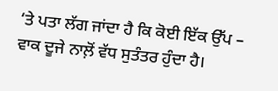‘ਤੇ ਪਤਾ ਲੱਗ ਜਾਂਦਾ ਹੈ ਕਿ ਕੋਈ ਇੱਕ ਉੱਪ – ਵਾਕ ਦੂਜੇ ਨਾਲ਼ੋਂ ਵੱਧ ਸੁਤੰਤਰ ਹੁੰਦਾ ਹੈ।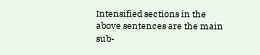Intensified sections in the above sentences are the main sub-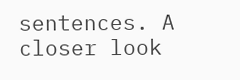sentences. A closer look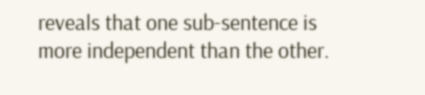reveals that one sub-sentence is more independent than the other.